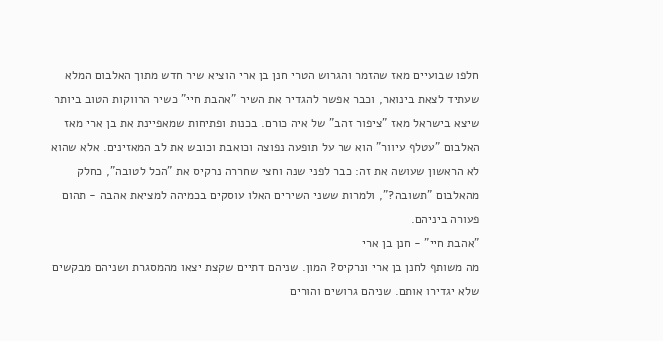חלפו שבועיים מאז שהזמר והגרוש הטרי חנן בן ארי הוציא שיר חדש מתוך האלבום המלא שעתיד לצאת בינואר, וכבר אפשר להגדיר את השיר "אהבת חיי" כשיר הרווקות הטוב ביותר שיצא בישראל מאז "ציפור זהב" של איה כורם. בכנות ופתיחות שמאפיינת את בן ארי מאז האלבום "עטלף עיוור" הוא שר על תופעה נפוצה וכואבת וכובש את לב המאזינים. אלא שהוא לא הראשון שעושה את זה: כבר לפני שנה וחצי שחררה נרקיס את "הכל לטובה", כחלק מהאלבום "תשובה?", ולמרות ששני השירים האלו עוסקים בכמיהה למציאת אהבה - תהום פעורה ביניהם.
"אהבת חיי" - חנן בן ארי
מה משותף לחנן בן ארי ונרקיס? המון. שניהם דתיים שקצת יצאו מהמסגרת ושניהם מבקשים שלא יגדירו אותם. שניהם גרושים והורים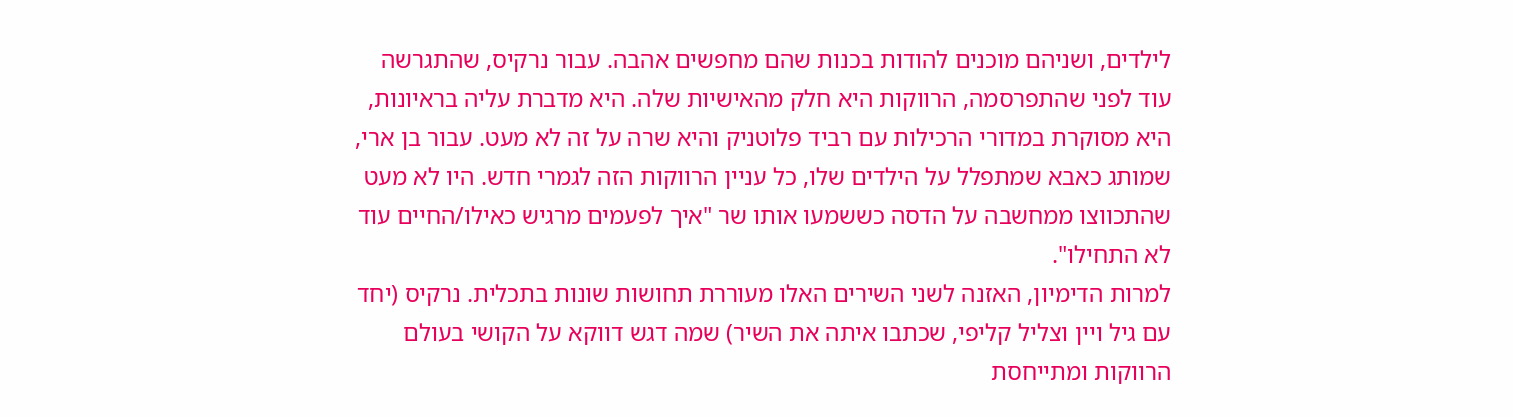לילדים, ושניהם מוכנים להודות בכנות שהם מחפשים אהבה. עבור נרקיס, שהתגרשה עוד לפני שהתפרסמה, הרווקות היא חלק מהאישיות שלה. היא מדברת עליה בראיונות, היא מסוקרת במדורי הרכילות עם רביד פלוטניק והיא שרה על זה לא מעט. עבור בן ארי, שמותג כאבא שמתפלל על הילדים שלו, כל עניין הרווקות הזה לגמרי חדש. היו לא מעט שהתכווצו ממחשבה על הדסה כששמעו אותו שר "איך לפעמים מרגיש כאילו/החיים עוד לא התחילו".
למרות הדימיון, האזנה לשני השירים האלו מעוררת תחושות שונות בתכלית. נרקיס (יחד עם גיל ויין וצליל קליפי, שכתבו איתה את השיר) שמה דגש דווקא על הקושי בעולם הרווקות ומתייחסת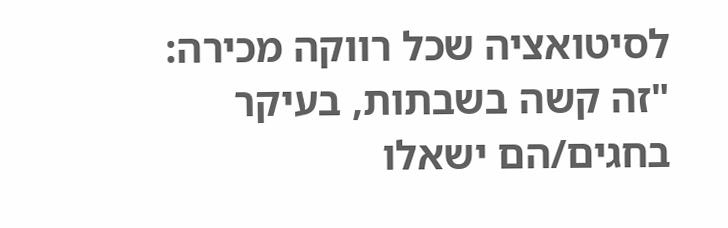לסיטואציה שכל רווקה מכירה: "זה קשה בשבתות, בעיקר בחגים/הם ישאלו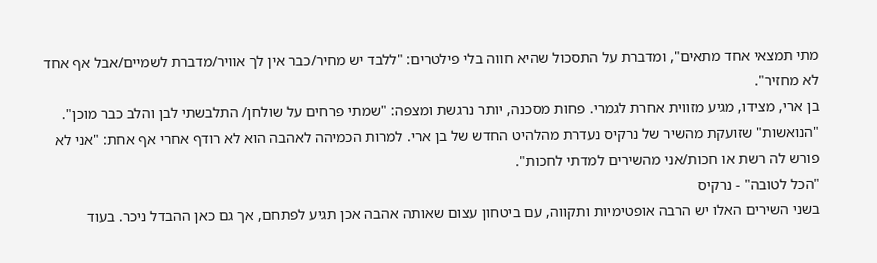מתי תמצאי אחד מתאים", ומדברת על התסכול שהיא חווה בלי פילטרים: "ללבד יש מחיר/כבר אין לך אוויר/מדברת לשמיים/אבל אף אחד לא מחזיר".
בן ארי, מצידו, מגיע מזווית אחרת לגמרי. פחות מסכנה, יותר נרגשת ומצפה: "שמתי פרחים על שולחן/ התלבשתי לבן והלב כבר מוכן". "הנואשות" שזועקת מהשיר של נרקיס נעדרת מהלהיט החדש של בן ארי. למרות הכמיהה לאהבה הוא לא רודף אחרי אף אחת: "אני לא פורש לה רשת או חכות/אני מהשירים למדתי לחכות".
"הכל לטובה" - נרקיס
בשני השירים האלו יש הרבה אופטימיות ותקווה, עם ביטחון עצום שאותה אהבה אכן תגיע לפתחם, אך גם כאן ההבדל ניכר. בעוד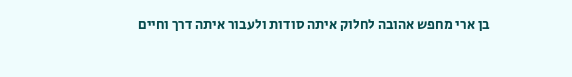בן ארי מחפש אהובה לחלוק איתה סודות ולעבור איתה דרך וחיים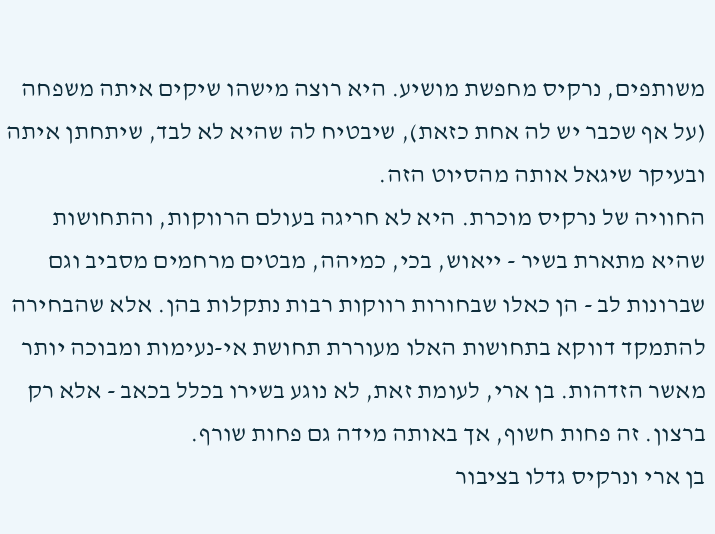משותפים, נרקיס מחפשת מושיע. היא רוצה מישהו שיקים איתה משפחה (על אף שכבר יש לה אחת כזאת), שיבטיח לה שהיא לא לבד, שיתחתן איתה ובעיקר שיגאל אותה מהסיוט הזה.
החוויה של נרקיס מוכרת. היא לא חריגה בעולם הרווקות, והתחושות שהיא מתארת בשיר - ייאוש, בכי, כמיהה, מבטים מרחמים מסביב וגם שברונות לב - הן כאלו שבחורות רווקות רבות נתקלות בהן. אלא שהבחירה להתמקד דווקא בתחושות האלו מעוררת תחושת אי-נעימות ומבוכה יותר מאשר הזדהות. בן ארי, לעומת זאת, לא נוגע בשירו בכלל בכאב - אלא רק ברצון. זה פחות חשוף, אך באותה מידה גם פחות שורף.
בן ארי ונרקיס גדלו בציבור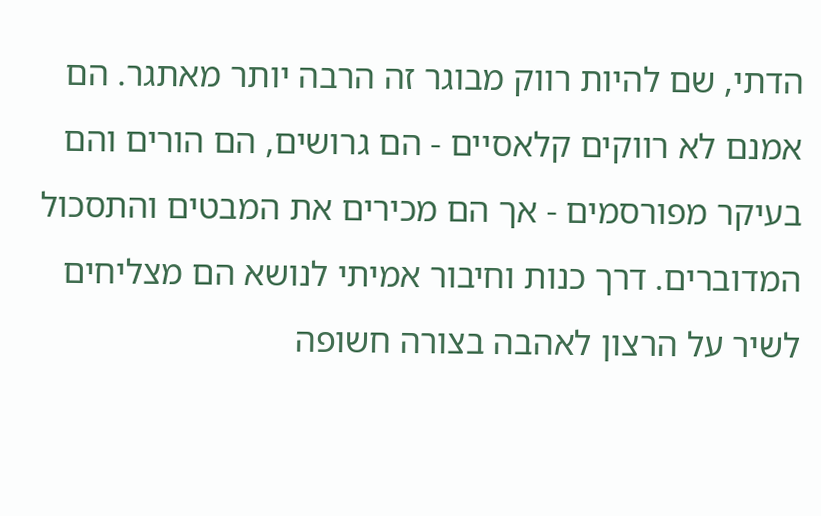הדתי, שם להיות רווק מבוגר זה הרבה יותר מאתגר. הם אמנם לא רווקים קלאסיים - הם גרושים, הם הורים והם בעיקר מפורסמים - אך הם מכירים את המבטים והתסכול המדוברים. דרך כנות וחיבור אמיתי לנושא הם מצליחים לשיר על הרצון לאהבה בצורה חשופה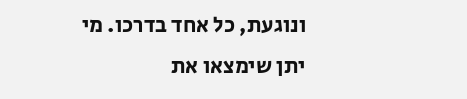ונוגעת, כל אחד בדרכו. מי יתן שימצאו את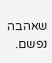שאהבה נפשם.